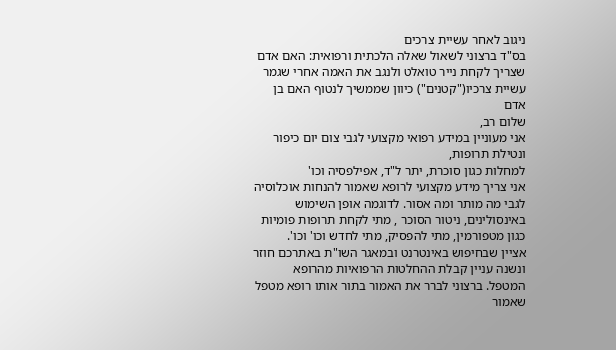ניגוב לאחר עשיית צרכים
בס"ד ברצוני לשאול שאלה הלכתית ורפואית: האם אדם שצריך לקחת נייר טואלט ולנגב את האמה אחרי שגמר עשיית צרכיו("קטנים") כיוון שממשיך לנטוף האם בן אדם
שלום רב,
אני מעוניין במידע רפואי מקצועי לגבי צום יום כיפור ונטילת תרופות,
למחלות כגון סוכרת, יתר ל"ד, אפילפסיה וכו'
אני צריך מידע מקצועי לרופא שאמור להנחות אוכלוסיה לגבי מה מותר ומה אסור. לדוגמה אופן השימוש באינסולינים, ניטור הסוכר , מתי לקחת תרופות פומיות כגון מטפורמין, מתי להפסיק, מתי לחדש וכו' וכו'.
אציין שבחיפוש באינטרנט ובמאגר השו"ת באתרכם חוזר ונשנה עניין קבלת ההחלטות הרפואיות מהרופא המטפל. ברצוני לברר את האמור בתור אותו רופא מטפל שאמור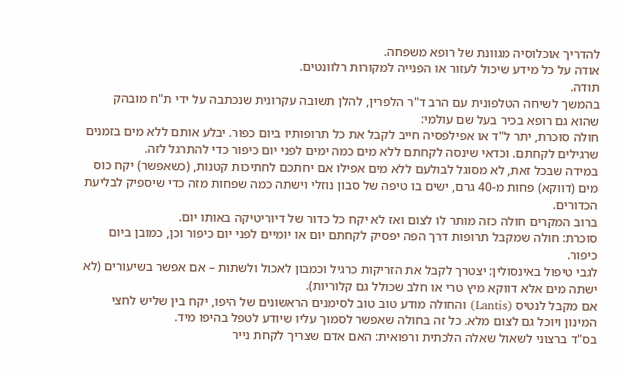להדריך אוכלוסיה מגוונת של רופא משפחה.
אודה על כל מידע שיכול לעזור או הפנייה למקורות רלוונטים.
תודה.
בהמשך לשיחה הטלפונית עם הרב ד"ר הלפרין, להלן תשובה עקרונית שנכתבה על ידי ת"ח מובהק שהוא גם רופא בכיר בעל שם עולמי:
חולה סוכרת, יתר ל"ד או אפילפסיה חייב לקבל את כל תרופותיו ביום כפור. יבלע אותם ללא מים בזמנים שרגילים לקחתם. וכדאי שינסה לקחתם ללא מים כמה ימים לפני יום כיפור כדי להתרגל לזה.
במידה שבכל זאת, לא מסוגל לבולעם ללא מים אפילו אם יחתכם לחתיכות קטנות, (כשאפשר) יקח כוס מים (דווקא) פחות מ-40 גרם, ישים בו טיפה של סבון נוזלי וישתה כמה שפחות מזה כדי שיספיק לבליעת הכדורים.
ברוב המקרים חולה כזה מותר לו לצום ואז לא יקח כל כדור של דיוריטיקה באותו יום.
סוכרת: חולה שמקבל תרופות דרך הפה יפסיק לקחתם יום או יומיים לפני יום כיפור וכן, כמובן ביום כיפור.
לגבי טיפול באינסולין: יצטרך לקבל את הזריקות כרגיל וכמבון לאכול ולשתות – אם אפשר בשיעורים (לא ישתה מים אלא דווקא מיץ טרי או חלב שכולל גם קלוריות).
אם מקבל לנטיס (Lantis) והחולה מודע טוב טוב לסימנים הראשונים של היפו, יקח בין שליש לחצי המינון ויוכל גם לצום מלא. כל זה בחולה שאפשר לסמוך עליו שיודע לטפל בהיפו מיד.
בס"ד ברצוני לשאול שאלה הלכתית ורפואית: האם אדם שצריך לקחת נייר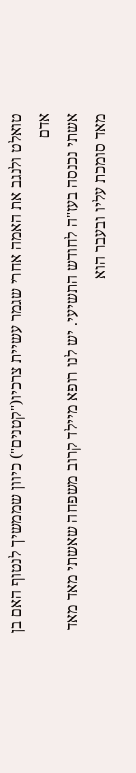טואלט ולנגב את האמה אחרי שגמר עשיית צרכיו("קטנים") כיוון שממשיך לנטוף האם בן אדם
אשתי נכנסה בעז"ה לחודש התשיעי. יש לנו רופא מיילד קרוב משפחה שאשתי מאד מאד מאד סומכת עליו ובעבר הוא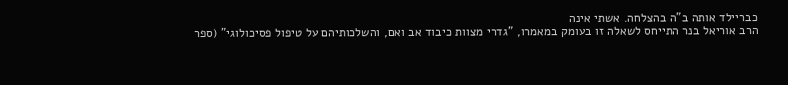כבריילד אותה ב"ה בהצלחה. אשתי אינה
הרב אוריאל בנר התייחס לשאלה זו בעומק במאמרו, "גדרי מצוות כיבוד אב ואם, והשלכותיהם על טיפול פסיכולוגי" (ספר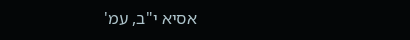אסיא י"ב, עמ'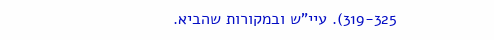319-325). עיי"ש ובמקורות שהביא.